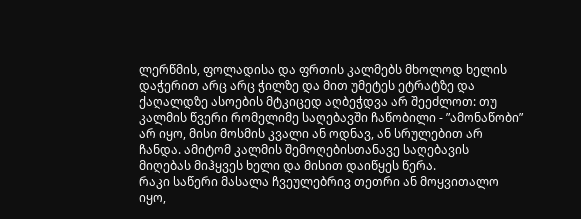ლერწმის, ფოლადისა და ფრთის კალმებს მხოლოდ ხელის დაჭერით არც არც ჭილზე და მით უმეტეს ეტრატზე და ქაღალდზე ასოების მტკიცედ აღბეჭდვა არ შეეძლოთ: თუ კალმის წვერი რომელიმე საღებავში ჩაწობილი - ”ამონაწობი” არ იყო, მისი მოსმის კვალი ან ოდნავ, ან სრულებით არ ჩანდა. ამიტომ კალმის შემოღებისთანავე საღებავის მიღებას მიჰყვეს ხელი და მისით დაიწყეს წერა.
რაკი საწერი მასალა ჩვეულებრივ თეთრი ან მოყვითალო იყო,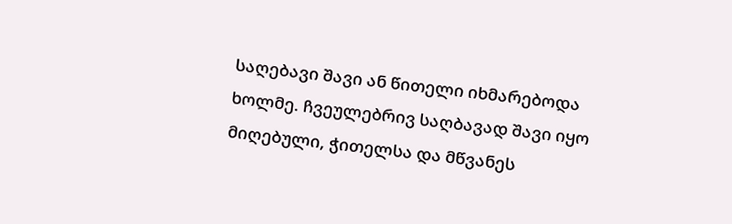საღებავი შავი ან წითელი იხმარებოდა ხოლმე. ჩვეულებრივ საღბავად შავი იყო მიღებული, ჭითელსა და მწვანეს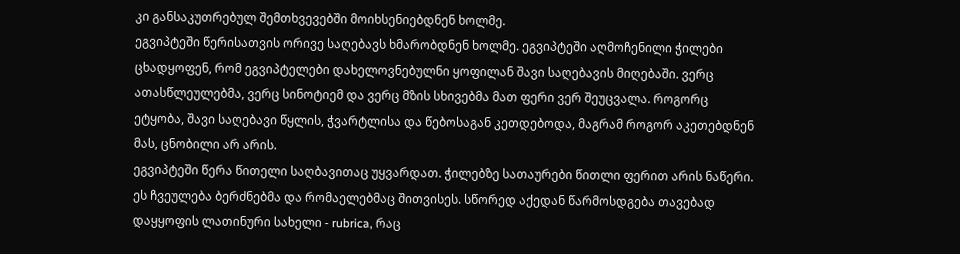კი განსაკუთრებულ შემთხვევებში მოიხსენიებდნენ ხოლმე.
ეგვიპტეში წერისათვის ორივე საღებავს ხმარობდნენ ხოლმე. ეგვიპტეში აღმოჩენილი ჭილები ცხადყოფენ, რომ ეგვიპტელები დახელოვნებულნი ყოფილან შავი საღებავის მიღებაში. ვერც ათასწლეულებმა, ვერც სინოტიემ და ვერც მზის სხივებმა მათ ფერი ვერ შეუცვალა. როგორც ეტყობა, შავი საღებავი წყლის, ჭვარტლისა და წებოსაგან კეთდებოდა, მაგრამ როგორ აკეთებდნენ მას, ცნობილი არ არის.
ეგვიპტეში წერა წითელი საღბავითაც უყვარდათ. ჭილებზე სათაურები წითლი ფერით არის ნაწერი. ეს ჩვეულება ბერძნებმა და რომაელებმაც შითვისეს. სწორედ აქედან წარმოსდგება თავებად დაყყოფის ლათინური სახელი - rubrica, რაც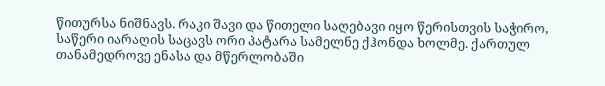წითურსა ნიშნავს. რაკი შავი და წითელი საღებავი იყო წერისთვის საჭირო, საწერი იარაღის საცავს ორი პატარა სამელნე ქჰონდა ხოლმე. ქართულ თანამედროვე ენასა და მწერლობაში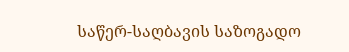საწერ-საღბავის საზოგადო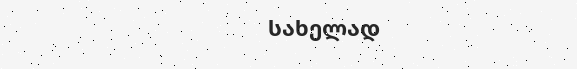სახელად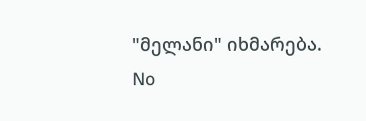"მელანი" იხმარება.
No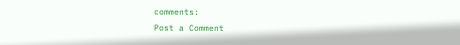comments:
Post a Comment